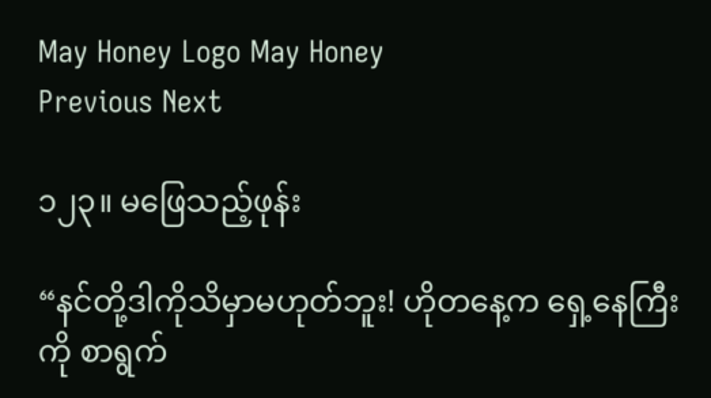May Honey Logo May Honey
Previous Next

၁၂၃။ မဖြေသည့်ဖုန်း

“နင်တို့ဒါကိုသိမှာမဟုတ်ဘူး! ဟိုတနေ့က ရှေ့နေကြီးကို စာရွက်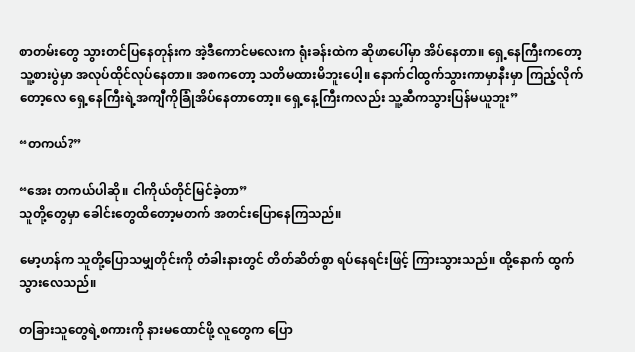စာတမ်းတွေ သွားတင်ပြနေတုန်းက အဲ့ဒီကောင်မလေးက ရုံးခန်းထဲက ဆိုဖာပေါ်မှာ အိပ်နေတာ။ ရှေ့နေကြီးကတော့ သူ့စားပွဲမှာ အလုပ်ထိုင်လုပ်နေတာ။ အစကတော့ သတိမထားမိဘူးပေါ့။ နောက်ငါထွက်သွားကာမှာနီးမှာ ကြည့်လိုက်တော့လေ ရှေ့နေကြီးရဲ့အကျီကိုခြုံအိပ်နေတာတော့။ ရှေ့နေ့ကြီးကလည်း သူ့ဆီကသွားပြန်မယူဘူး”

“တကယ်?”

“အေး တကယ်ပါဆို။ ငါကိုယ်တိုင်မြင်ခဲ့တာ”
သူတို့တွေမှာ ခေါင်းတွေထိတော့မတက် အတင်းပြောနေကြသည်။

မော့ဟန်က သူတို့ပြောသမျှတိုင်းကို တံခါးနားတွင် တိတ်ဆိတ်စွာ ရပ်နေရင်းဖြင့် ကြားသွားသည်။ ထို့နောက် ထွက်သွားလေသည်။

တခြားသူတွေရဲ့စကားကို နားမထောင်ဖို့ လူတွေက ပြော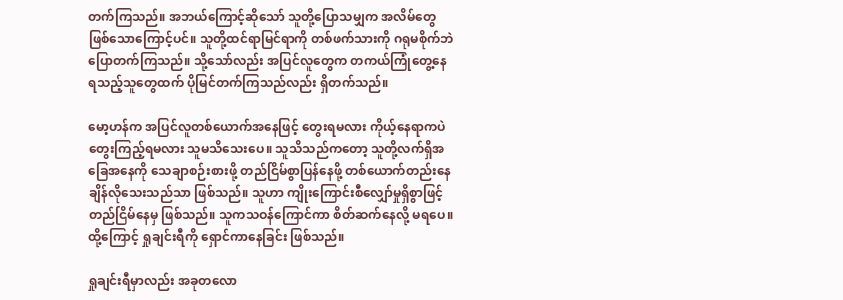တက်ကြသည်။ အဘယ်ကြောင့်ဆိုသော် သူတို့ပြောသမျှက အလိမ်တွေ ဖြစ်သောကြောင့်ပင်။ သူတို့ထင်ရာမြင်ရာကို တစ်ဖက်သားကို ဂရုမစိုက်ဘဲ ပြောတက်ကြသည်။ သို့သော်လည်း အပြင်လူတွေက တကယ်ကြုံတွေ့နေရသည့်သူတွေထက် ပိုမြင်တက်ကြသည်လည်း ရှိတက်သည်။

မော့ဟန်က အပြင်လူတစ်ယောက်အနေဖြင့် တွေးရမလား ကိုယ့်နေရာကပဲ တွေးကြည့်ရမလား သူမသိသေးပေ။ သူသိသည်ကတော့ သူတို့လက်ရှိအခြေအနေကို သေချာစဉ်းစားဖို့ တည်ငြိမ်စွာပြန်နေဖို့ တစ်ယောက်တည်းနေချိန်လိုသေးသည်သာ ဖြစ်သည်။ သူဟာ ကျိုးကြောင်းစီလျှော်မှုရှိစွာဖြင့် တည်ငြိမ်နေမှ ဖြစ်သည်။ သူကသဝန်ကြောင်ကာ စိတ်ဆက်နေလို့ မရပေ။ ထို့ကြောင့် ရှုချင်းရီကို ရှောင်ကာနေခြင်း ဖြစ်သည်။

ရှုချင်းရီမှာလည်း အခုတလော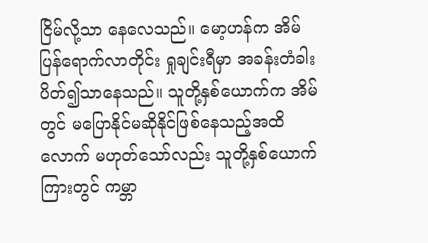ငြိမ်လို့သာ နေလေသည်။ မော့ဟန်က အိမ်ပြန်ရောက်လာတိုင်း ရှုချင်းရီမှာ အခန်းတံခါးပိတ်၍သာနေသည်။ သူတို့နှစ်ယောက်က အိမ်တွင် မပြောနိုင်မဆိုနိုင်ဖြစ်နေသည့်အထိလောက် မဟုတ်သော်လည်း သူတို့နှစ်ယောက်ကြားတွင် ကမ္ဘာ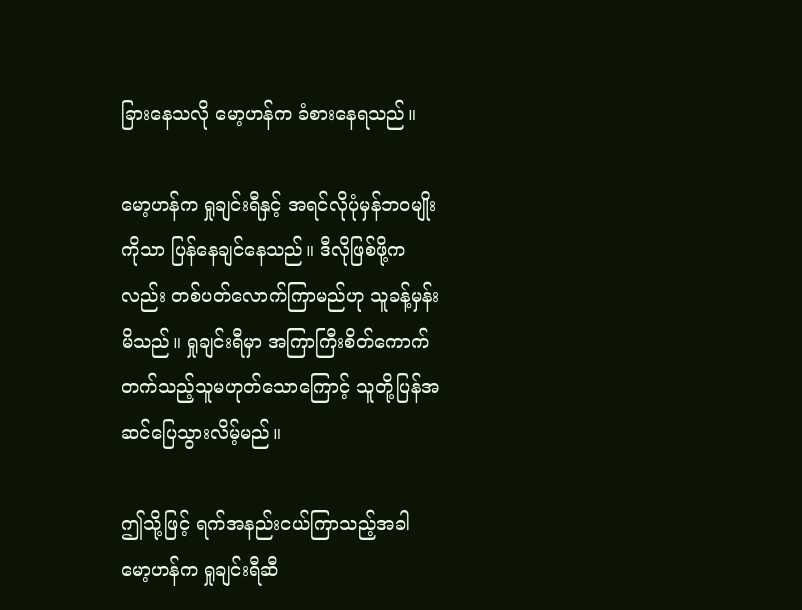ခြားနေသလို မော့ဟန်က ခံစားနေရသည်။

မော့ဟန်က ရှုချင်းရီနှင့် အရင်လိုပုံမှန်ဘဝမျိုးကိုသာ ပြန်နေချင်နေသည်။ ဒီလိုဖြစ်ဖို့ကလည်း တစ်ပတ်လောက်ကြာမည်ဟု သူခန့်မှန်းမိသည်။ ရှုချင်းရီမှာ အကြာကြီးစိတ်ကောက်တက်သည့်သူမဟုတ်သောကြောင့် သူတို့ပြန်အဆင်ပြေသွားလိမ့်မည်။

ဤသို့ဖြင့် ရက်အနည်းငယ်ကြာသည့်အခါ မော့ဟန်က ရှုချင်းရီဆီ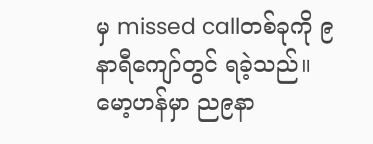မှ missed callတစ်ခုကို ၉နာရီကျော်တွင် ရခဲ့သည်။ မော့ဟန်မှာ ည၉နာ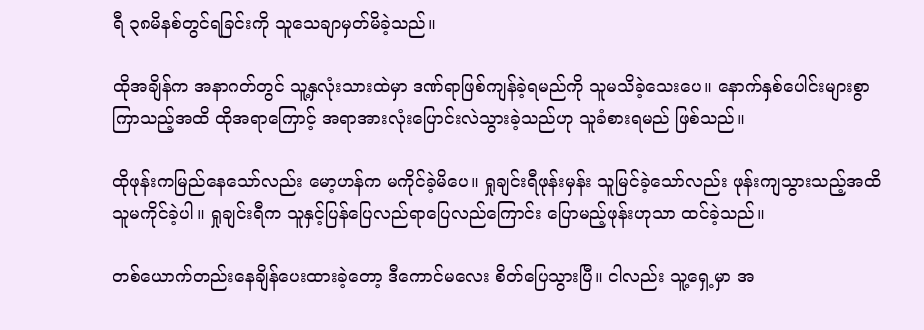ရီ ၃၈မိနစ်တွင်ရခြင်းကို သူသေချာမှတ်မိခဲ့သည်။

ထိုအချိန်က အနာဂတ်တွင် သူ့နှလုံးသားထဲမှာ ဒဏ်ရာဖြစ်ကျန်ခဲ့ရမည်ကို သူမသိခဲ့သေးပေ။ နောက်နှစ်ပေါင်းများစွာကြာသည့်အထိ ထိုအရာကြောင့် အရာအားလုံးပြောင်းလဲသွားခဲ့သည်ဟု သူခံစားရမည် ဖြစ်သည်။

ထိုဖုန်းကမြည်နေသော်လည်း မော့ဟန်က မကိုင်ခဲ့မိပေ။ ရှုချင်းရီဖုန်းမှန်း သူမြင်ခဲ့သော်လည်း ဖုန်းကျသွားသည့်အထိ သူမကိုင်ခဲ့ပါ။ ရှုချင်းရီက သူနှင့်ပြန်ပြေလည်ရာပြေလည်ကြောင်း ပြောမည့်ဖုန်းဟုသာ ထင်ခဲ့သည်။

တစ်ယောက်တည်းနေချိန်ပေးထားခဲ့တော့ ဒီကောင်မလေး စိတ်ပြေသွားပြီ။ ငါလည်း သူ့ရှေ့မှာ အ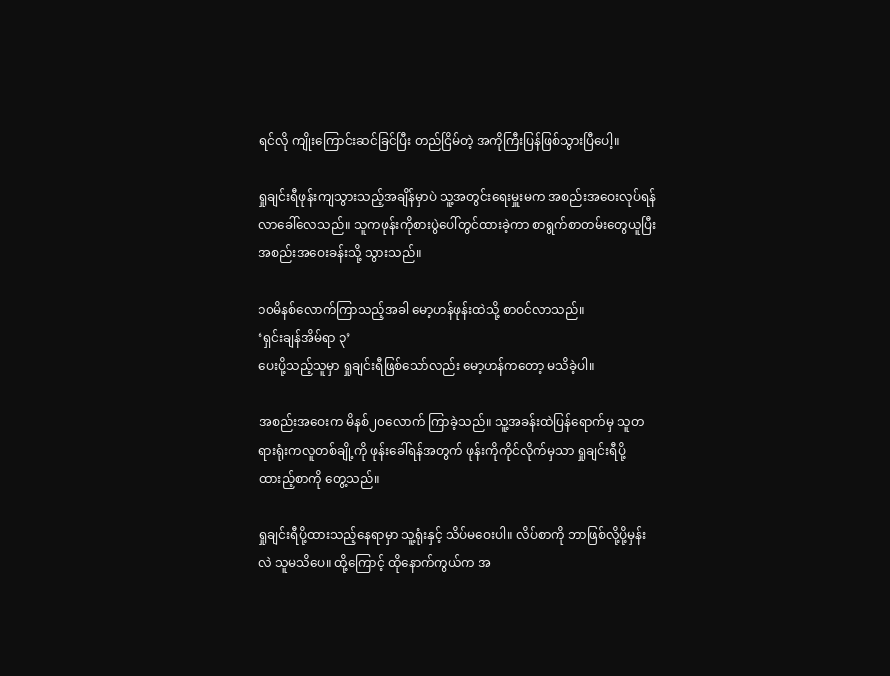ရင်လို ကျိုးကြောင်းဆင်ခြင်ပြီး တည်ငြိမ်တဲ့ အကိုကြီးပြန်ဖြစ်သွားပြီပေါ့။

ရှုချင်းရီဖုန်းကျသွားသည့်အချိန်မှာပဲ သူ့အတွင်းရေးမှူးမက အစည်းအဝေးလုပ်ရန် လာခေါ်လေသည်။ သူကဖုန်းကိုစားပွဲပေါ်တွင်ထားခဲ့ကာ စာရွက်စာတမ်းတွေယူပြီး အစည်းအဝေးခန်းသို့ သွားသည်။

၁၀မိနစ်လောက်ကြာသည့်အခါ မော့ဟန်ဖုန်းထဲသို့ စာဝင်လာသည်။
‘ရှင်းချန်အိမ်ရာ ၃’
ပေးပို့သည့်သူမှာ ရှုချင်းရီဖြစ်သော်လည်း မော့ဟန်ကတော့ မသိခဲ့ပါ။

အစည်းအဝေးက မိနစ်၂၀လောက် ကြာခဲ့သည်။ သူ့အခန်းထဲပြန်ရောက်မှ သူတရားရုံးကလူတစ်ချို့ကို ဖုန်းခေါ်ရန်အတွက် ဖုန်းကိုကိုင်လိုက်မှသာ ရှုချင်းရီပို့ထားည့်စာကို တွေ့သည်။

ရှုချင်းရီပို့ထားသည့်နေရာမှာ သူ့ရုံးနှင့် သိပ်မဝေးပါ။ လိပ်စာကို ဘာဖြစ်လို့ပို့မှန်းလဲ သူမသိပေ။ ထို့ကြောင့် ထိုနောက်ကွယ်က အ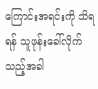ကြောင်းအရင်းကို သိရရန် သူဖုန်းခေါ်လိုက်သည့်အခါ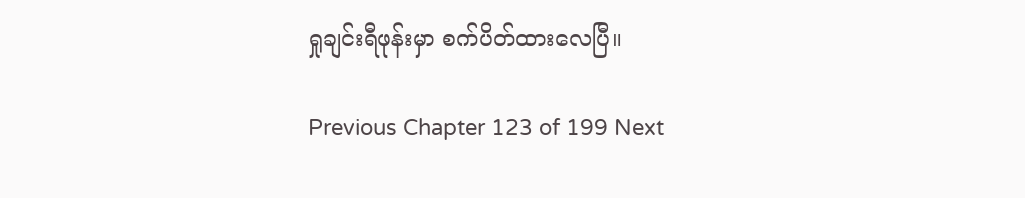ရှုချင်းရီဖုန်းမှာ စက်ပိတ်ထားလေပြီ။

Previous Chapter 123 of 199 Next